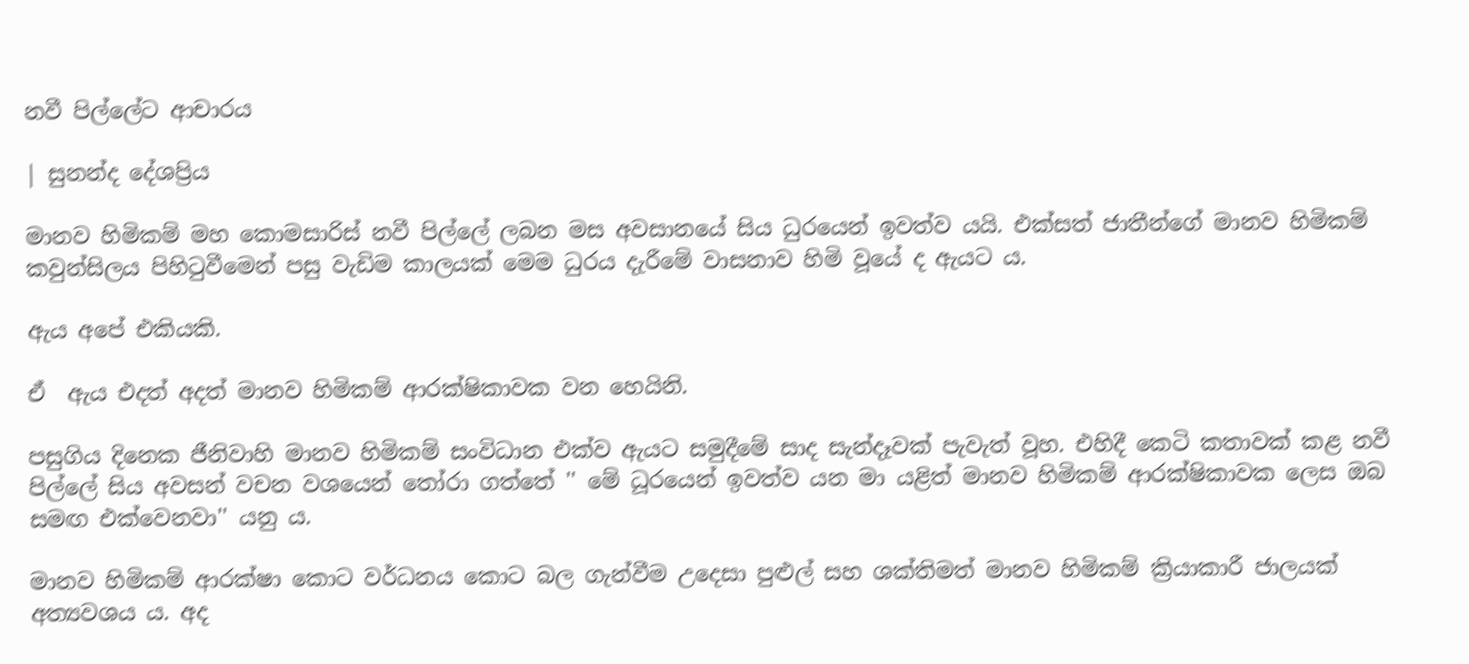නවී පිල්ලේට ආචාරය

| සුනන්ද දේශප්‍රිය

මානව හිමිකම් මහ කොමසාරිස් නවී පිල්ලේ ලබන මස අවසානයේ සිය ධුරයෙන් ඉවත්ව යයි. එක්සත් ජාතීන්ගේ මානව හිමිකම් කවුන්සිලය පිහිටුවීමෙන් පසු වැඩිම කාලයක් මෙම ධුරය දැරීමේ වාසනාව හිමි වූයේ ද ඇයට ය.

ඇය අපේ එකියකි.

ඒ  ඇය එදත් අදත් මානව හිමිකම් ආරක්ෂිකාවක වන හෙයිනි.

පසුගිය දිනෙක ජීනිවාහි මානව හිමිකම් සංවිධාන එක්ව ඇය‍ට සමුදීමේ සාද සැන්දෑවක් පැවැත් වූහ. එහිදී කෙටි කතාවක් කළ නවී පිල්ලේ සිය අවසන් වචන වශයෙන් තෝරා ගත්තේ '' මේ ධූර‍යෙන් ඉවත්ව යන මා යළිත් මානව හිමිකම් ආරක්ෂිකාවක ලෙස ඔබ සමඟ එක්වෙනවා'' යනු ය.

මානව හිමිකම් ආරක්ෂා කොට වර්ධනය කොට බල ගැන්වීම උදෙසා පුළුල් සහ ශක්තිමත් මානව හිමිකම් ක්‍රියාකාරී ජාලයක් අත්‍යවශය ය. අද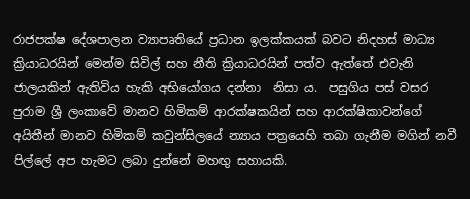රාජපක්ෂ දේශපාලන ව්‍යාපෘතියේ ප්‍රධාන ඉලක්කයක් බවට නිදහස් මාධ්‍ය ක්‍රියාධරයින් මෙන්ම සිවිල් සහ නීති ක්‍රියාධරයින් පත්ව ඇත්තේ එවැනි ජාලයකින් ඇතිවිය හැකි අභියෝගය දන්නා  නිසා ය.  පසුගිය පස් වසර පුරාම ශ්‍රී ලංකාවේ මානව හිමිකම් ආරක්ෂකයින් සහ ආරක්ෂිකාවන්ගේ අයිතීන් මානව හිමිකම් කවුන්සිලයේ න්‍යාය පත්‍රයෙහි තබා ගැනීම මගින් නවී පිල්ලේ අප හැමට ලබා දුන්නේ මහඟු සහායකි.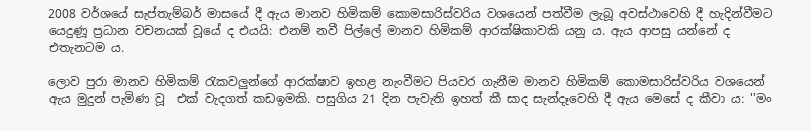2008 වර්ශයේ සැප්තැම්බර් මාසයේ දී ඇය මානව හිමිකම් කොමසාරිස්වරිය වශයෙන් පත්වීම ලැබූ අවස්ථාවෙහි දී හැදින්වීමට  යෙදුණූ ප්‍රධාන වචනයක් වූයේ ද එයයි: එනම් නවී පිල්ලේ මානව හිමිකම් ආරක්ෂිකාවකි යනු ය. ඇය ආපසු යන්නේ ද එතැනටම ය.

ලොව පුරා මානව හිමිකම් රැකවලුන්ගේ ආරක්ෂාව ඉහළ නැංවීමට පියවර ගැනීම මානව හිමිකම් කොමසාරිස්වරිය වශයෙන් ඇය මුදුන් පැමිණ වූ ‍ එක් වැදගත් කඩඉමකි. පසුගිය 21 දින පැවැති ඉහත් කී සාද සැන්දෑවෙහි දී ඇය මෙසේ ද කීවා ය: ''මං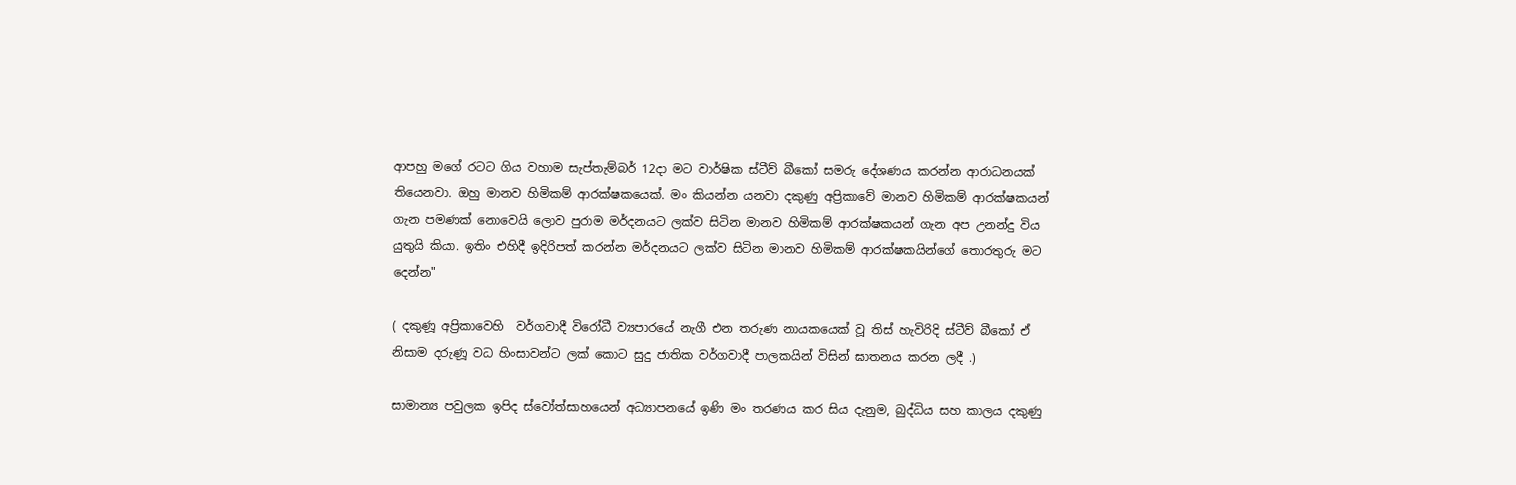ආපහු මගේ රටට ගිය වහාම සැප්තැම්බර් 12දා මට වාර්ෂික ස්ටීව් බීකෝ සමරු දේශණය කරන්න ආරාධනයක්  තියෙනවා. ඔහු මානව හිමිකම් ආරක්ෂකයෙක්. මං කියන්න යනවා දකුණු අප්‍රිකාවේ මානව හිමිකම් ආරක්ෂකයන් ගැන පමණක් නොවෙයි ලොව පුරාම මර්දනයට ලක්ව සිටින මානව හිමිකම් ආරක්ෂකයන් ගැන අප උනන්දු විය යුතුයි කියා. ඉතිං එහිදී ඉදිරිපත් කරන්න මර්දනයට ලක්ව සිටින මානව හිමිකම් ආරක්ෂකයින්ගේ තොරතුරු මට දෙන්න"

( දකුණූ අප්‍රිකාවෙහි  වර්ගවාදී විරෝධී ව්‍යපාරයේ නැගී එන තරුණ නායකයෙක් වූ තිස් හැවිරිදි ස්ටීව් බීකෝ ඒ නිසාම දරුණූ වධ හිංසාවන්ට ලක් කොට සුදු ජාතික වර්ගවාදී පාලකයින් විසින් ඝාතනය කරන ලදී .)

සාමාන්‍ය පවුලක ඉපිද ස්වෝත්සාහයෙන් අධ්‍යාපනයේ ඉණි මං තරණය කර සිය දැනුම, බුද්ධිය සහ කාලය දකුණු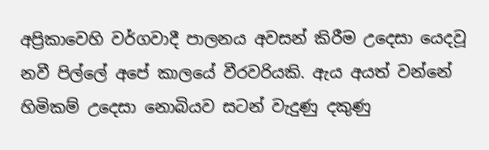අප්‍රිකාවෙහි වර්ගවාදී පාලනය අවසන් කිරීම උදෙසා යෙදවූ නවී පිල්ලේ අපේ කාලයේ වීරවරියකි. ඇය අයත් වන්නේ හිමිකම් උදෙසා නොබියව සටන් වැදුණු දකුණු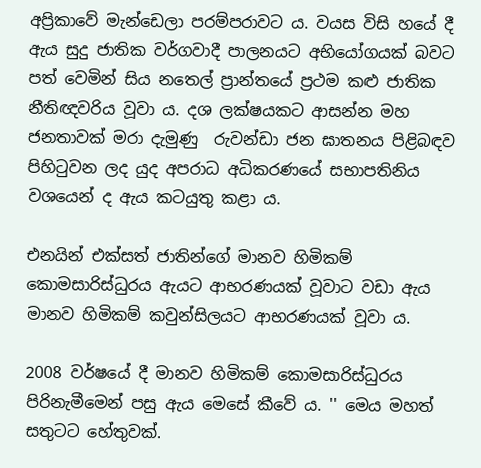අප්‍රිකාවේ මැන්ඩෙලා පරම්පරාවට ය. වයස විසි හයේ දී ඇය සුදු ජාතික වර්ගවාදී පාලනයට අභියෝගයක් බවට පත් වෙමින් සිය නතෙල් ප්‍රාන්තයේ ප්‍රථම කළු ජාතික නීතිඥවරිය වූවා ය. දශ ලක්ෂයකට ආසන්න මහ ජනතාවක් මරා දැමුණු  රුවන්ඩා ජන ඝාතනය පිළිබඳව පිහිටුවන ලද යුද අපරාධ අධිකරණයේ සභාපතිනිය වශයෙන් ද ඇය කටයුතු කළා ය.

එනයින් එක්සත් ජාතින්ගේ මානව හිමිකම් කොමසාරිස්ධුරය ඇයට ආභරණයක් වූවාට වඩා ඇය මානව හිමිකම් කවුන්සිලයට ආභරණයක් වූවා ය.

2008 වර්ෂයේ දී මානව හිමිකම් කොමසාරිස්ධුරය පිරිනැමීමෙන් පසු ඇය මෙසේ කීවේ ය. '' මෙය මහත් සතුටට හේතුවක්.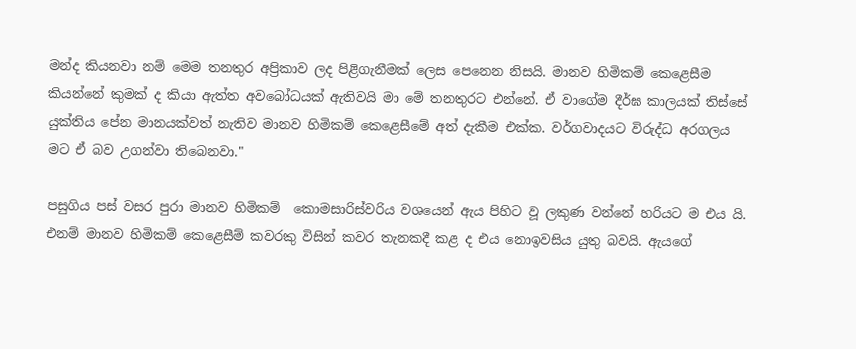මන්ද කියනවා නම් මෙම තනතුර ‍අප්‍රිකාව ලද පිළිගැනීමක් ලෙස පෙනෙන නිසයි. මානව හිමිකම් කෙළෙසීම කියන්නේ කුමක් ද කියා ඇත්ත අවබෝධයක් ඇතිවයි මා මේ තනතුරට එන්නේ. ඒ වාගේම දීර්ඝ කාලයක් තිස්සේ යුක්තිය පේන මානයක්වත් නැතිව මානව හිමිකම් කෙළෙසීමේ අත් දැකීම එක්ක. වර්ගවාදයට විරුද්ධ අරගලය මට ඒ බව උගන්වා තිබෙනවා."

පසුගිය පස් වසර පුරා මානව හිමිකම්  කොමසාරිස්වරිය වශයෙන් ඇය පිහිට වූ ලකුණ වන්නේ හරියට ම එය යි. එනම් මානව හිමිකම් කෙළෙසීම් කවරකු විසින් කවර තැනකදී කළ ද එය නොඉවසිය යුතු බවයි. ඇයගේ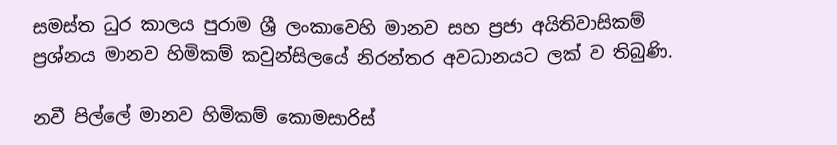සමස්ත ධුර කාලය පුරාම ශ්‍රී ලංකාවෙහි මානව සහ ප්‍රජා අයිතිවාසිකම් ප්‍රශ්නය මානව හිමිකම් කවුන්සිලයේ නිරන්තර අවධානයට ලක් ව තිබුණි.

නවී පිල්ලේ මානව හිමිකම් කොමසාරිස්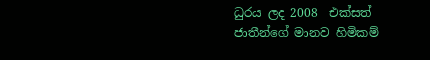ධුරය ලද 2008  එක්සත් ජාතීන්ගේ මානව හිමිකම්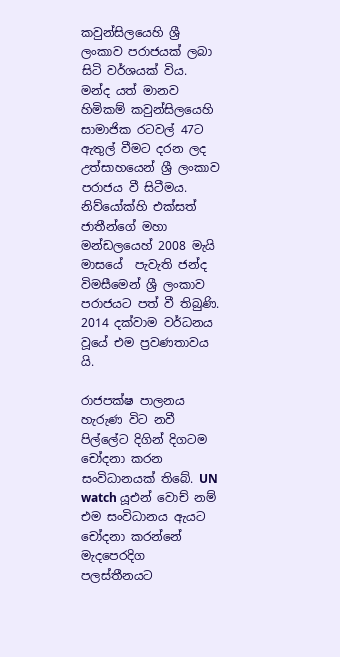කවුන්සිලයෙහි ශ්‍රී ලංකාව පරාජයක් ලබා සිටි වර්ශයක් විය. මන්ද යත් මානව හිමිකම් කවුන්සිලයෙහි සාමාජික රටවල් 47ට ඇතුල් වීමට දරන ලද උත්සාහයෙන් ශ්‍රී ලංකාව පරාජය වී සිටීමය. නිව්යෝක්හි එක්සත් ජාතීන්ගේ මහා මන්ඩලයෙහ් 2008 මැයි මාසයේ  පැවැති ජන්ද විමසීමෙන් ශ්‍රී ලංකාව පරාජයට පත් වී තිබුණි.  2014 දක්වාම වර්ධනය වූයේ එම ප්‍රවණතාවය යි.

රාජපක්ෂ පාලනය හැරුණ විට නවී පිල්ලේට දිගින් දිගටම චෝදනා කරන සංවිධානයක් ‍තිබේ. UN watch යූඑන් වොච් නම් එම සංවිධානය ඇයට චෝදනා කරන්නේ මැදපෙරදිග පලස්තීනයට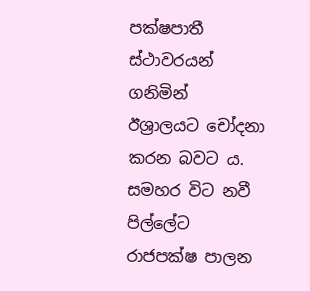පක්ෂපාතී ස්ථාවරයන් ගනිමින් ඊශ්‍රාලයට චෝදනා කරන බවට ය. සමහර විට නවී පිල්ලේට රාජපක්ෂ පාලන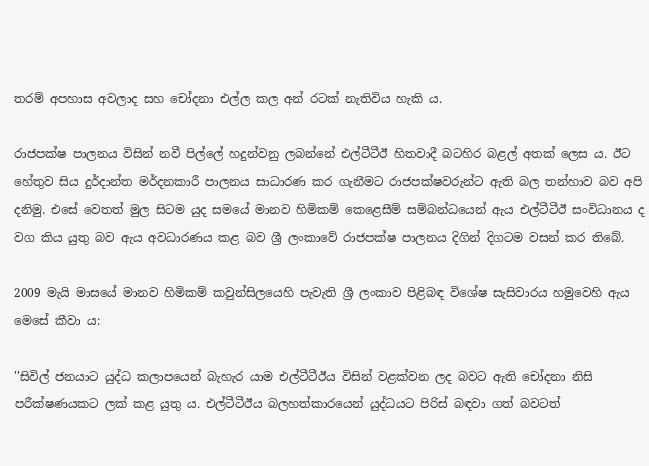තරම් අපහාස අවලාද සහ චෝදනා එල්ල කල අන් රටක් නැතිවිය හැකි ය.

රාජපක්ෂ පාලනය විසින් නවී පිල්ලේ හදුන්වනු ලබන්නේ එල්ටීටීඊ හිතවාදී බටහිර බළල් අතක් ලෙස ය. ඊට හේතුව සිය දුර්දාන්ත මර්දනකාරී පාලනය සාධාරණ කර ගැනීම‍ට රාජපක්ෂවරුන්ට ඇති බල තන්හාව බව අපි දනිමු. එසේ වෙතත් මුල සිටම යුද සමයේ මානව හිමිකම් කෙළෙසීම් සම්බන්ධයෙන් ඇය එල්ටීටීඊ සංවිධානය ද වග කිය යුතු බව ඇය අවධාරණය කළ බව ශ්‍රී ලංකාවේ රාජපක්ෂ පාලනය දිගින් දිගටම වසන් කර තිබේ.

2009 මැයි මාසයේ මානව හිමිකම් කවුන්සිලයෙහි පැවැති ශ්‍රී ලංකාව පිළිබඳ විශේෂ සැසිවාරය හමුවෙහි ඇය මෙසේ කීවා ය:

''සිවිල් ජනයාට යුද්ධ කලාපයෙන් බැහැර යාම එල්ටීටීඊය විසින් වළක්වන ලද බවට ඇති චෝදනා නිසි පරීක්ෂණයකට ලක් කළ යුතු ය. එල්ටීටීඊය බලහත්කාරයෙන් යුද්ධයට පිරිස් බඳවා ගත් බවටත්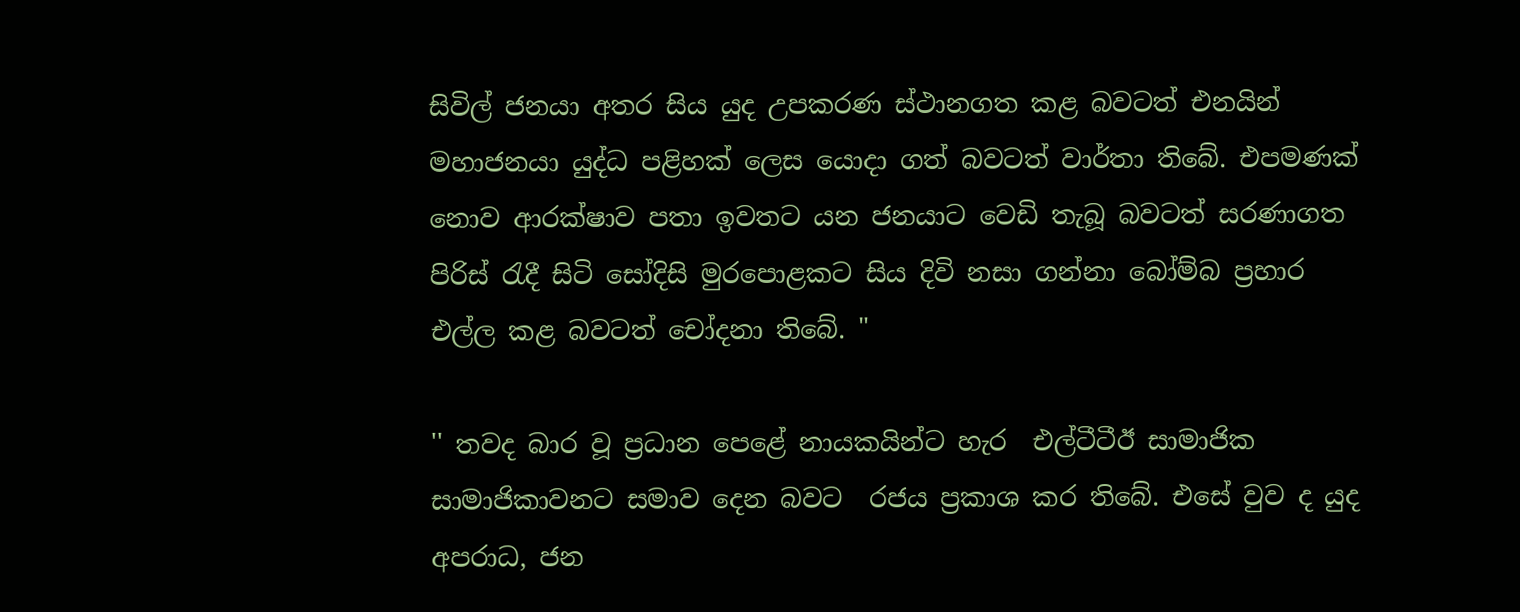සිවිල් ජනයා අතර සිය යුද උපකරණ ස්ථානගත කළ බවටත් එනයින් මහාජනයා යුද්ධ පළිහක් ලෙස යොදා ගත් බවටත් වාර්තා තිබේ. එපමණක් නොව ආරක්ෂාව පතා ඉවතට යන ජනයාට වෙඩි තැබූ බවටත් සරණාගත පිරිස් රැදී සිටි සෝදිසි මුරපොළකට සිය දිවි නසා ගන්නා බෝම්බ ප්‍රහාර එල්ල කළ බවටත් චෝදනා තිබේ. "

'' තවද බාර වූ ප්‍රධාන පෙළේ නායකයින්ට හැර  එල්ටීටීඊ සාමාජික සාමාජිකාවනට සමාව දෙන බවට  රජය ප්‍රකාශ කර තිබේ. එසේ වුව ද යුද අපරාධ, ජන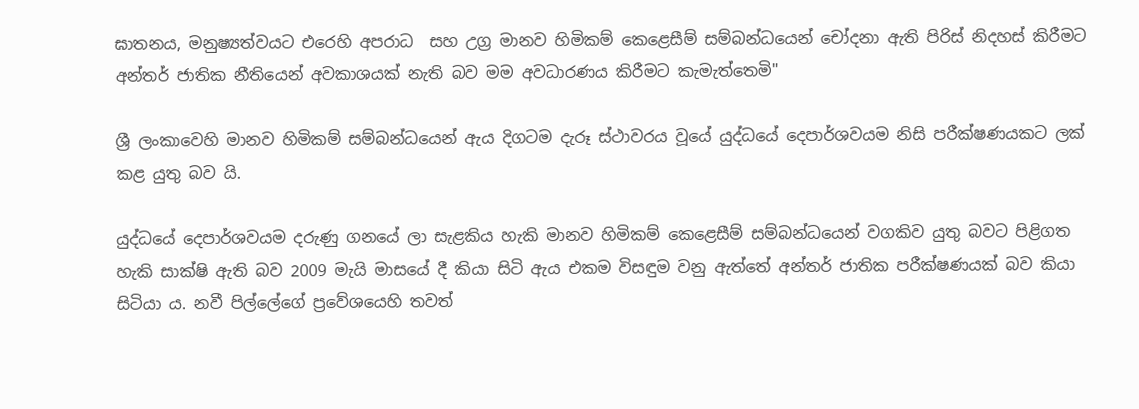ඝාතනය, මනුෂ්‍යත්වයට එරෙහි අපරාධ  සහ උග්‍ර මානව හිමිකම් කෙළෙසීම් සම්බන්ධයෙන් චෝදනා ඇති පිරිස් නිදහස් කිරීමට අන්තර් ජාතික නීතියෙන් අවකාශයක් නැති බව මම අවධාරණය කිරීමට කැමැත්තෙමි"

ශ්‍රී ලංකාවෙහි මානව හිමිකම් සම්බන්ධයෙන් ඇය දිගටම දැරූ ස්ථාවරය වූයේ යුද්ධයේ දෙපාර්ශවයම නිසි පරීක්ෂණයකට ලක් කළ යුතු බව යි.

යුද්ධයේ දෙපාර්ශවයම දරුණු ගනයේ ලා සැළකිය හැකි මානව හිමිකම් කෙළෙසීම් සම්බන්ධ‍යෙන් වගකිව යුතු බවට පිළිගත හැකි සාක්ෂි ඇති බව 2009 මැයි මාසයේ දී කියා සිටි ඇය එකම විසඳුම වනු ඇත්තේ අන්තර් ජාතික පරීක්ෂණයක් බව කියා සිටියා ය. නවී පිල්ලේගේ ප්‍රවේශයෙහි තවත්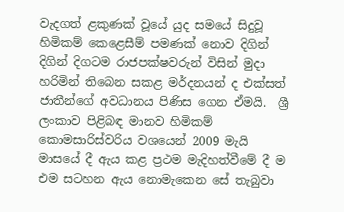වැදගත් ළකුණක් වූයේ යුද සමයේ සිදුවූ හිමිකම් කෙළෙසීම් පමණක් නොව දිගින් දිගින් දිගටම රාජපක්ෂවරුන් විසින් මුදා හරිමින් තිබෙන සකළ මර්දනයන් ද එක්සත් ජාතීන්ගේ අවධානය පිණිස ගෙන ඒමයි.  ශ්‍රී ලංකාව පිළිබඳ මානව හිමිකම් කොමසාරිස්වරිය වශයෙන් 2009 මැයි මාසයේ දී ඇය කළ ප්‍රථම මැදිහත්වීමේ දී ම එම සටහන ඇය නොමැකෙන සේ තැබුවා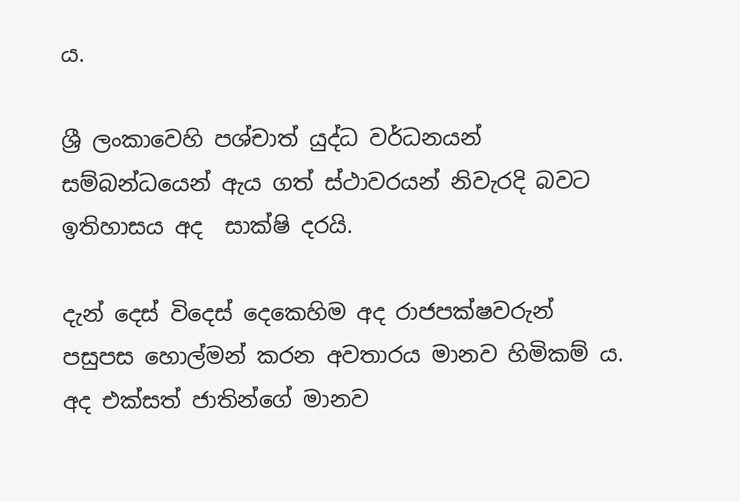ය.

ශ්‍රී ලංකාවෙහි පශ්චාත් යුද්ධ වර්ධනයන් සම්බන්ධයෙන් ඇය ගත් ස්ථාවරයන් නිවැරදි බවට ඉතිහාසය අද  සාක්ෂි දරයි.

දැන් දෙස් විදෙස් දෙකෙහිම අද රාජපක්ෂවරුන් පසුපස හොල්මන් කරන අවතාරය මානව හිමිකම් ය. අද එක්සත් ජාතින්ගේ මානව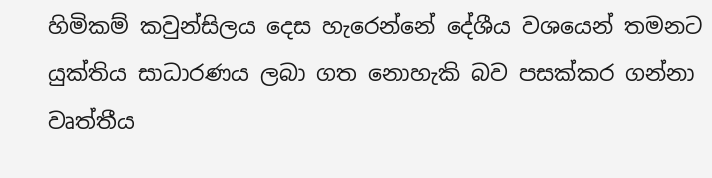හිමිකම් කවුන්සිලය දෙස හැරෙන්නේ දේශීය වශයෙන් තමනට යුක්තිය සාධාරණය ලබා ගත නොහැකි බව පසක්කර ගන්නා වෘත්තීය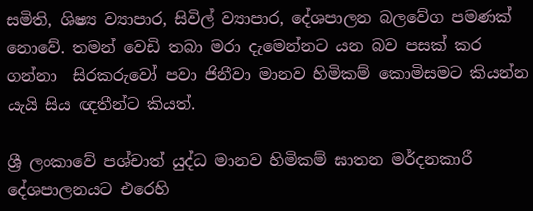සමිති, ශිෂ්‍ය ව්‍යාපාර, සිවිල් ව්‍යාපාර, දේශපාලන බලවේග පමණක් නොවේ. තමන් වෙඩි තබා මරා දැමෙන්නට යන බව පසක් කර ගන්නා  සිරකරුවෝ පවා ජිනීවා මානව හිමිකම් කොමිසමට කියන්න යැයි සිය ඥතීන්ට කියත්.

ශ්‍රී ලංකාවේ පශ්චාත් යුද්ධ මානව හිමිකම් ඝාතන මර්දනකාරී දේශපාලනයට එරෙහි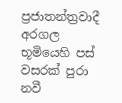ප්‍රජාතන්ත්‍රවාදී අරගල භූමියෙහි පස් වසරක් පුරා නවී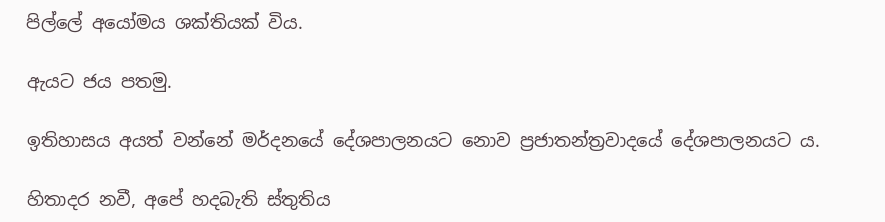පිල්ලේ අයෝමය ශක්තියක් විය.

ඇයට ජය පතමු.

ඉතිහාසය අයත් වන්නේ මර්දනයේ දේශපාලනයට නොව ප්‍රජාතන්ත්‍රවාදයේ දේශපාලනයට ය.

හිතාදර නවී, අපේ හදබැති ස්තුතිය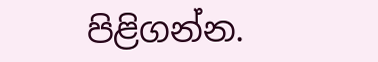පිළිගන්න.